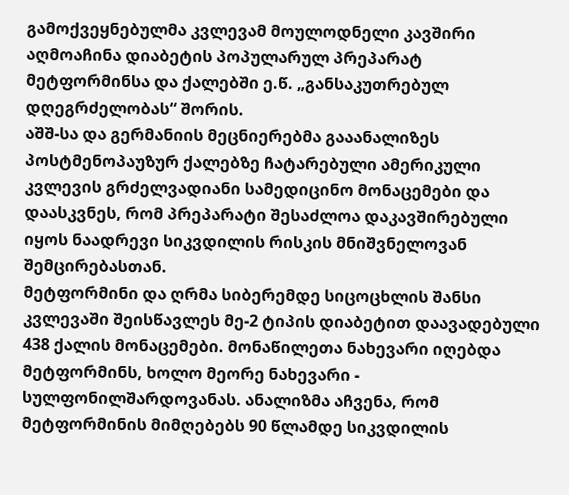გამოქვეყნებულმა კვლევამ მოულოდნელი კავშირი აღმოაჩინა დიაბეტის პოპულარულ პრეპარატ მეტფორმინსა და ქალებში ე.წ. „განსაკუთრებულ დღეგრძელობას“ შორის.
აშშ-სა და გერმანიის მეცნიერებმა გააანალიზეს პოსტმენოპაუზურ ქალებზე ჩატარებული ამერიკული კვლევის გრძელვადიანი სამედიცინო მონაცემები და დაასკვნეს, რომ პრეპარატი შესაძლოა დაკავშირებული იყოს ნაადრევი სიკვდილის რისკის მნიშვნელოვან შემცირებასთან.
მეტფორმინი და ღრმა სიბერემდე სიცოცხლის შანსი
კვლევაში შეისწავლეს მე-2 ტიპის დიაბეტით დაავადებული 438 ქალის მონაცემები. მონაწილეთა ნახევარი იღებდა მეტფორმინს, ხოლო მეორე ნახევარი - სულფონილშარდოვანას. ანალიზმა აჩვენა, რომ მეტფორმინის მიმღებებს 90 წლამდე სიკვდილის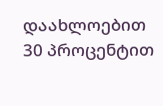დაახლოებით 30 პროცენტით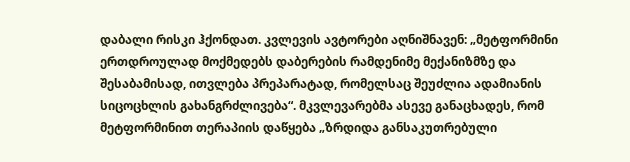დაბალი რისკი ჰქონდათ. კვლევის ავტორები აღნიშნავენ: „მეტფორმინი ერთდროულად მოქმედებს დაბერების რამდენიმე მექანიზმზე და შესაბამისად, ითვლება პრეპარატად, რომელსაც შეუძლია ადამიანის სიცოცხლის გახანგრძლივება“. მკვლევარებმა ასევე განაცხადეს, რომ მეტფორმინით თერაპიის დაწყება „ზრდიდა განსაკუთრებული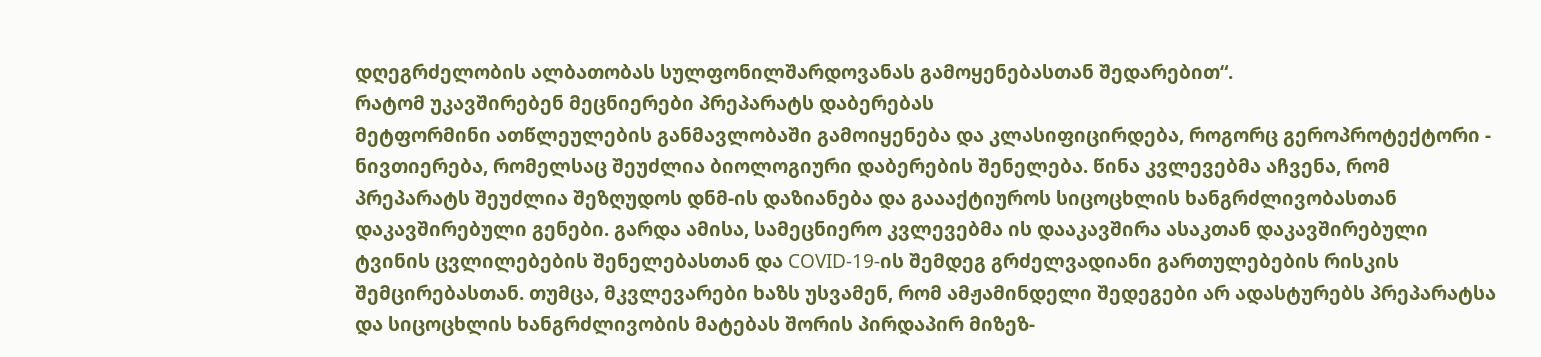დღეგრძელობის ალბათობას სულფონილშარდოვანას გამოყენებასთან შედარებით“.
რატომ უკავშირებენ მეცნიერები პრეპარატს დაბერებას
მეტფორმინი ათწლეულების განმავლობაში გამოიყენება და კლასიფიცირდება, როგორც გეროპროტექტორი - ნივთიერება, რომელსაც შეუძლია ბიოლოგიური დაბერების შენელება. წინა კვლევებმა აჩვენა, რომ პრეპარატს შეუძლია შეზღუდოს დნმ-ის დაზიანება და გაააქტიუროს სიცოცხლის ხანგრძლივობასთან დაკავშირებული გენები. გარდა ამისა, სამეცნიერო კვლევებმა ის დააკავშირა ასაკთან დაკავშირებული ტვინის ცვლილებების შენელებასთან და COVID-19-ის შემდეგ გრძელვადიანი გართულებების რისკის შემცირებასთან. თუმცა, მკვლევარები ხაზს უსვამენ, რომ ამჟამინდელი შედეგები არ ადასტურებს პრეპარატსა და სიცოცხლის ხანგრძლივობის მატებას შორის პირდაპირ მიზეზ-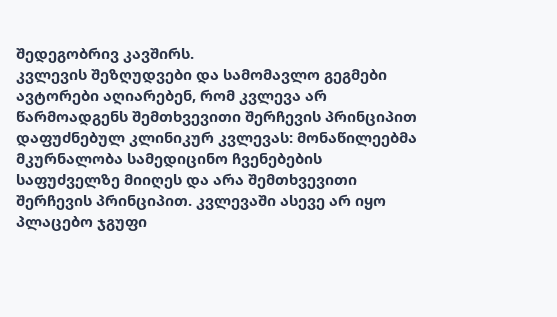შედეგობრივ კავშირს.
კვლევის შეზღუდვები და სამომავლო გეგმები
ავტორები აღიარებენ, რომ კვლევა არ წარმოადგენს შემთხვევითი შერჩევის პრინციპით დაფუძნებულ კლინიკურ კვლევას: მონაწილეებმა მკურნალობა სამედიცინო ჩვენებების საფუძველზე მიიღეს და არა შემთხვევითი შერჩევის პრინციპით. კვლევაში ასევე არ იყო პლაცებო ჯგუფი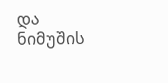და ნიმუშის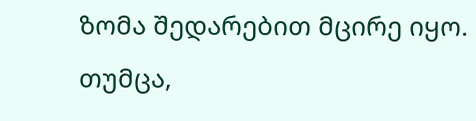ზომა შედარებით მცირე იყო.
თუმცა,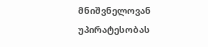მნიშვნელოვან უპირატესობას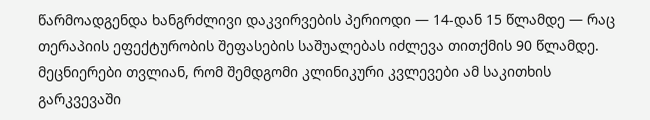წარმოადგენდა ხანგრძლივი დაკვირვების პერიოდი — 14-დან 15 წლამდე — რაც თერაპიის ეფექტურობის შეფასების საშუალებას იძლევა თითქმის 90 წლამდე. მეცნიერები თვლიან, რომ შემდგომი კლინიკური კვლევები ამ საკითხის გარკვევაში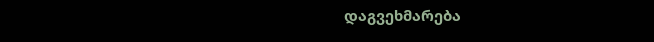დაგვეხმარება